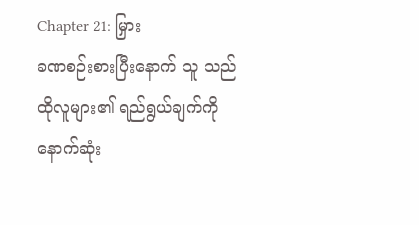Chapter 21: မြှား
ခဏစဉ်းစားပြီးနောက် သူ သည် ထိုလူများ၏ ရည်ရွယ်ချက်ကို နောက်ဆုံး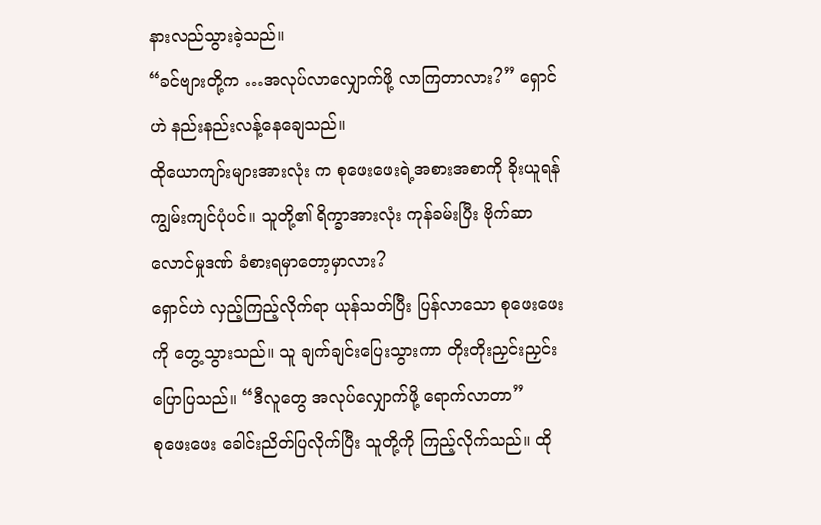နားလည်သွားခဲ့သည်။
“ခင်ဗျားတို့က …အလုပ်လာလျှောက်ဖို့ လာကြတာလား?” ရှောင်ဟဲ နည်းနည်းလန့်နေချေသည်။
ထိုယောကျာ်းများအားလုံး က စုဖေးဖေးရဲ့အစားအစာကို ခိုးယူရန် ကျွမ်းကျင်ပုံပင်။ သူတို့၏ ရိက္ခာအားလုံး ကုန်ခမ်းပြီး ဗိုက်ဆာလောင်မှုဒဏ် ခံစားရမှာတော့မှာလား?
ရှောင်ဟဲ လှည့်ကြည့်လိုက်ရာ ယုန်သတ်ပြီး ပြန်လာသော စုဖေးဖေး ကို တွေ့သွားသည်။ သူ ချက်ချင်းပြေးသွားကာ တိုးတိုးညှင်းညှင်း ပြောပြသည်။ “ဒီလူတွေ အလုပ်လျှောက်ဖို့ ရောက်လာတာ”
စုဖေးဖေး ခေါင်းညိတ်ပြလိုက်ပြီး သူတို့ကို ကြည့်လိုက်သည်။ ထို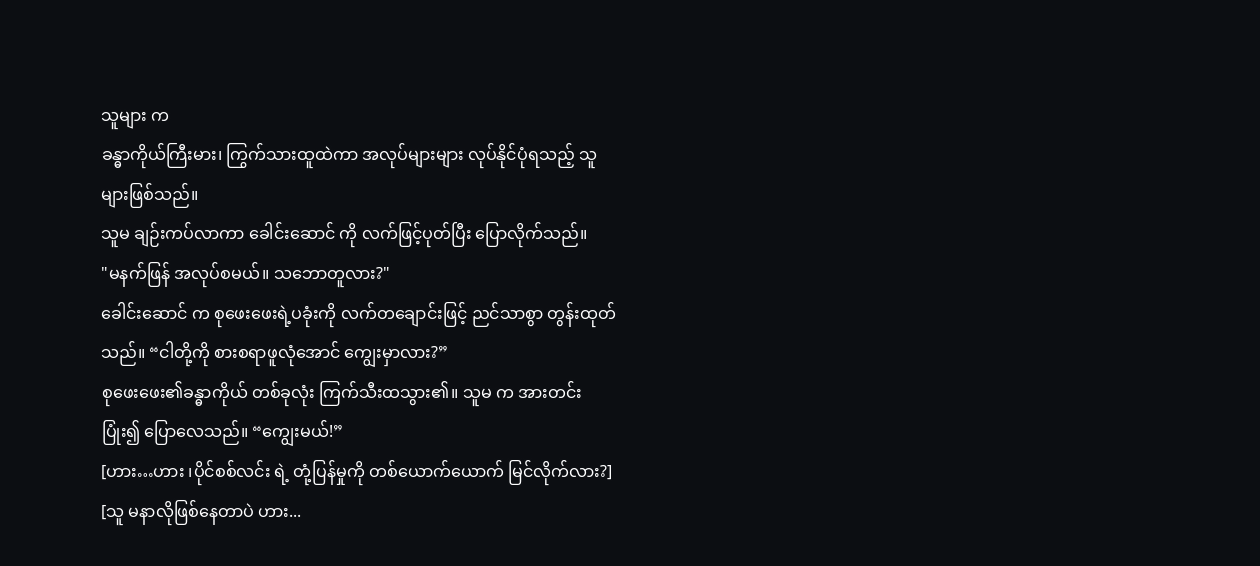သူများ က
ခန္ဓာကိုယ်ကြီးမား၊ ကြွက်သားထူထဲကာ အလုပ်များများ လုပ်နိုင်ပုံရသည့် သူများဖြစ်သည်။
သူမ ချဉ်းကပ်လာကာ ခေါင်းဆောင် ကို လက်ဖြင့်ပုတ်ပြီး ပြောလိုက်သည်။
"မနက်ဖြန် အလုပ်စမယ်။ သဘောတူလား?"
ခေါင်းဆောင် က စုဖေးဖေးရဲ့ပခုံးကို လက်တချောင်းဖြင့် ညင်သာစွာ တွန်းထုတ်သည်။ “ငါတို့ကို စားစရာဖူလုံအောင် ကျွေးမှာလား?”
စုဖေးဖေး၏ခန္ဓာကိုယ် တစ်ခုလုံး ကြက်သီးထသွား၏။ သူမ က အားတင်းပြုံး၍ ပြောလေသည်။ “ကျွေးမယ်!”
[ဟား…ဟား ၊ပိုင်စစ်လင်း ရဲ့ တုံ့ပြန်မှုကို တစ်ယောက်ယောက် မြင်လိုက်လား?]
[သူ မနာလိုဖြစ်နေတာပဲ ဟား...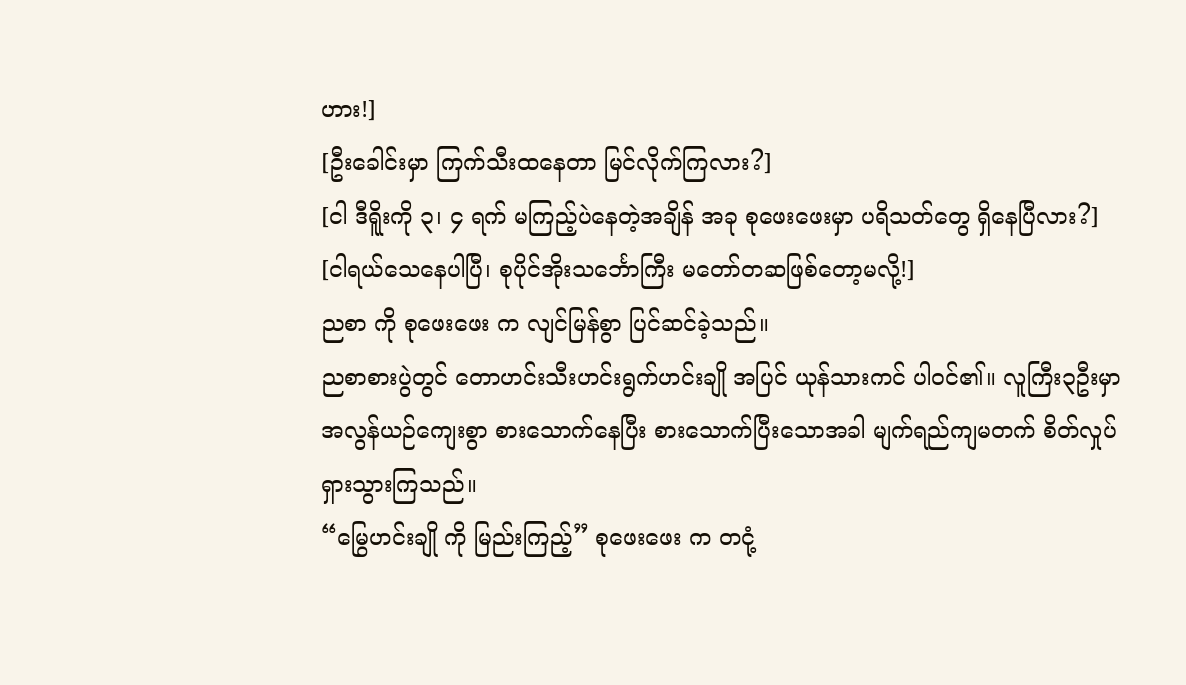ဟား!]
[ဦးခေါင်းမှာ ကြက်သီးထနေတာ မြင်လိုက်ကြလား?]
[ငါ ဒီရိူးကို ၃၊ ၄ ရက် မကြည့်ပဲနေတဲ့အချိန် အခု စုဖေးဖေးမှာ ပရိသတ်တွေ ရှိနေပြီလား?]
[ငါရယ်သေနေပါပြီ၊ စုပိုင်အိုးသင်္ဘောကြီး မတော်တဆဖြစ်တော့မလို့!]
ညစာ ကို စုဖေးဖေး က လျင်မြန်စွာ ပြင်ဆင်ခဲ့သည်။
ညစာစားပွဲတွင် တောဟင်းသီးဟင်းရွက်ဟင်းချို အပြင် ယုန်သားကင် ပါဝင်၏။ လူကြီး၃ဦးမှာ အလွန်ယဉ်ကျေးစွာ စားသောက်နေပြီး စားသောက်ပြီးသောအခါ မျက်ရည်ကျမတက် စိတ်လှုပ်ရှားသွားကြသည်။
“မြွေဟင်းချို ကို မြည်းကြည့်” စုဖေးဖေး က တငုံ့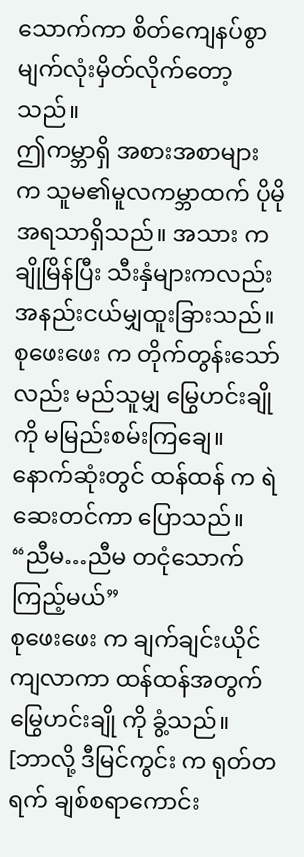သောက်ကာ စိတ်ကျေနပ်စွာ မျက်လုံးမှိတ်လိုက်တော့သည်။
ဤကမ္ဘာရှိ အစားအစာများ က သူမ၏မူလကမ္ဘာထက် ပိုမိုအရသာရှိသည်။ အသား က ချိုမြိန်ပြီး သီးနှံများကလည်း အနည်းငယ်မျှထူးခြားသည်။
စုဖေးဖေး က တိုက်တွန်းသော်လည်း မည်သူမျှ မြွေဟင်းချိုကို မမြည်းစမ်းကြချေ။
နောက်ဆုံးတွင် ထန်ထန် က ရဲဆေးတင်ကာ ပြောသည်။ “ညီမ…ညီမ တငုံသောက်ကြည့်မယ်”
စုဖေးဖေး က ချက်ချင်းယိုင်ကျလာကာ ထန်ထန်အတွက် မြွေဟင်းချို ကို ခွံ့သည်။
[ဘာလို့ ဒီမြင်ကွင်း က ရုတ်တရက် ချစ်စရာကောင်း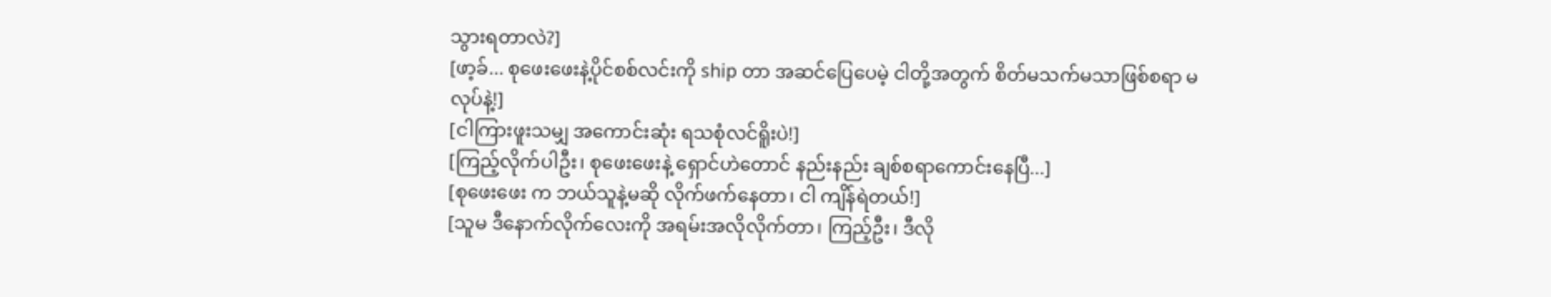သွားရတာလဲ?]
[ဖာ့ခ်... စုဖေးဖေးနဲ့ပိုင်စစ်လင်းကို ship တာ အဆင်ပြေပေမဲ့ ငါတို့အတွက် စိတ်မသက်မသာဖြစ်စရာ မလုပ်နဲ့!]
[ငါကြားဖူးသမျှ အကောင်းဆုံး ရသစုံလင်ရိူးပဲ!]
[ကြည့်လိုက်ပါဦး၊ စုဖေးဖေးနဲ့ ရှောင်ဟဲတောင် နည်းနည်း ချစ်စရာကောင်းနေပြီ...]
[စုဖေးဖေး က ဘယ်သူနဲ့မဆို လိုက်ဖက်နေတာ၊ ငါ ကျိန်ရဲတယ်!]
[သူမ ဒီနောက်လိုက်လေးကို အရမ်းအလိုလိုက်တာ၊ ကြည့်ဦး၊ ဒီလို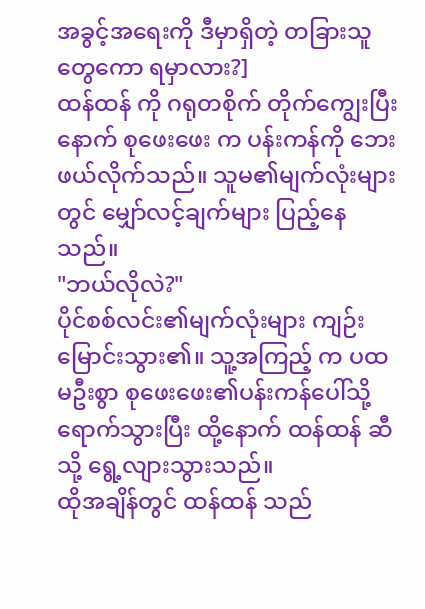အခွင့်အရေးကို ဒီမှာရှိတဲ့ တခြားသူတွေကော ရမှာလား?]
ထန်ထန် ကို ဂရုတစိုက် တိုက်ကျွေးပြီးနောက် စုဖေးဖေး က ပန်းကန်ကို ဘေးဖယ်လိုက်သည်။ သူမ၏မျက်လုံးများတွင် မျှော်လင့်ချက်များ ပြည့်နေသည်။
"ဘယ်လိုလဲ?"
ပိုင်စစ်လင်း၏မျက်လုံးများ ကျဉ်းမြောင်းသွား၏။ သူ့အကြည့် က ပထမဦးစွာ စုဖေးဖေး၏ပန်းကန်ပေါ်သို့ ရောက်သွားပြီး ထို့နောက် ထန်ထန် ဆီသို့ ရွေ့လျားသွားသည်။
ထိုအချိန်တွင် ထန်ထန် သည်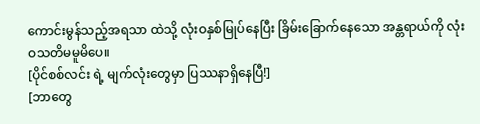ကောင်းမွန်သည့်အရသာ ထဲသို့ လုံးဝနှစ်မြုပ်နေပြီး ခြိမ်းခြောက်နေသော အန္တရာယ်ကို လုံးဝသတိမမူမိပေ။
[ပိုင်စစ်လင်း ရဲ့ မျက်လုံးတွေမှာ ပြဿနာရှိနေပြီ!]
[ဘာတွေ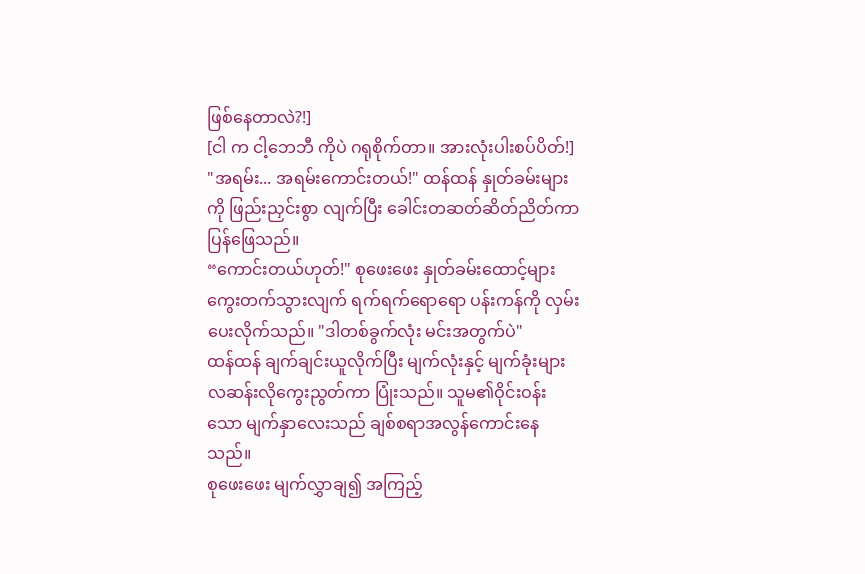ဖြစ်နေတာလဲ?!]
[ငါ က ငါ့ဘေဘီ ကိုပဲ ဂရုစိုက်တာ။ အားလုံးပါးစပ်ပိတ်!]
"အရမ်း... အရမ်းကောင်းတယ်!" ထန်ထန် နှုတ်ခမ်းများကို ဖြည်းညှင်းစွာ လျက်ပြီး ခေါင်းတဆတ်ဆိတ်ညိတ်ကာ ပြန်ဖြေသည်။
“ကောင်းတယ်ဟုတ်!" စုဖေးဖေး နှုတ်ခမ်းထောင့်များကွေးတက်သွားလျက် ရက်ရက်ရောရော ပန်းကန်ကို လှမ်းပေးလိုက်သည်။ "ဒါတစ်ခွက်လုံး မင်းအတွက်ပဲ"
ထန်ထန် ချက်ချင်းယူလိုက်ပြီး မျက်လုံးနှင့် မျက်ခုံးများ လဆန်းလိုကွေးညွတ်ကာ ပြုံးသည်။ သူမ၏ဝိုင်းဝန်းသော မျက်နှာလေးသည် ချစ်စရာအလွန်ကောင်းနေသည်။
စုဖေးဖေး မျက်လွှာချ၍ အကြည့်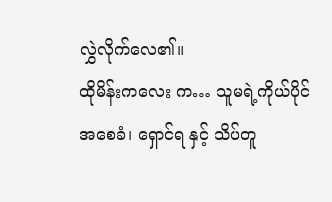လွှဲလိုက်လေ၏။
ထိုမိန်းကလေး က… သူမရဲ့ကိုယ်ပိုင်အစေခံ၊ ရှောင်ရ နှင့် သိပ်တူ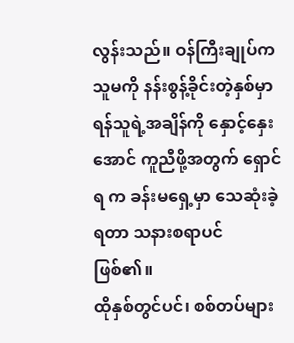လွန်းသည်။ ဝန်ကြီးချုပ်က သူမကို နန်းစွန့်ခိုင်းတဲ့နှစ်မှာ ရန်သူရဲ့အချိန်ကို နှောင့်နှေးအောင် ကူညီဖို့အတွက် ရှောင်ရ က ခန်းမရှေ့မှာ သေဆုံးခဲ့ရတာ သနားစရာပင် ဖြစ်၏။
ထိုနှစ်တွင်ပင်၊ စစ်တပ်များ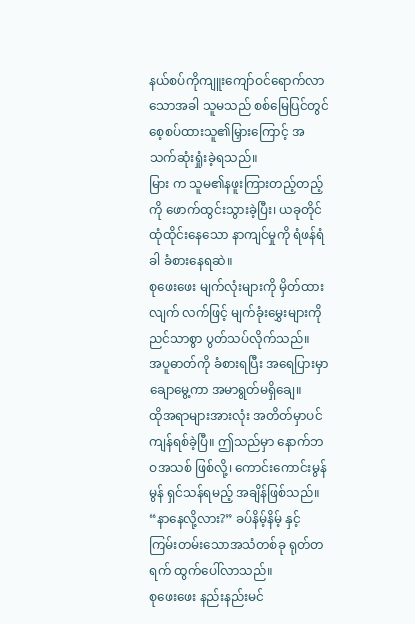နယ်စပ်ကိုကျူးကျော်ဝင်ရောက်လာသောအခါ သူမသည် စစ်မြေပြင်တွင် စေ့စပ်ထားသူ၏မြှားကြောင့် အသက်ဆုံးရှုံးခဲ့ရသည်။
မြား က သူမ၏နဖူးကြားတည့်တည့်ကို ဖောက်ထွင်းသွားခဲ့ပြီး၊ ယခုတိုင် ထုံထိုင်းနေသော နာကျင်မှုကို ရံဖန်ရံခါ ခံစားနေရဆဲ။
စုဖေးဖေး မျက်လုံးများကို မှိတ်ထားလျက် လက်ဖြင့် မျက်ခုံးမွှေးများကို ညင်သာစွာ ပွတ်သပ်လိုက်သည်။
အပူဓာတ်ကို ခံစားရပြီး အရေပြားမှာ ချောမွေ့ကာ အမာရွတ်မရှိချေ။
ထိုအရာများအားလုံး အတိတ်မှာပင် ကျန်ရစ်ခဲ့ပြီ။ ဤသည်မှာ နောက်ဘဝအသစ် ဖြစ်လို့၊ ကောင်းကောင်းမွန်မွန် ရှင်သန်ရမည့် အချိန်ဖြစ်သည်။
“နာနေလို့လား?” ခပ်နိမ့်နိမ့် နှင့် ကြမ်းတမ်းသောအသံတစ်ခု ရုတ်တရက် ထွက်ပေါ်လာသည်။
စုဖေးဖေး နည်းနည်းမင်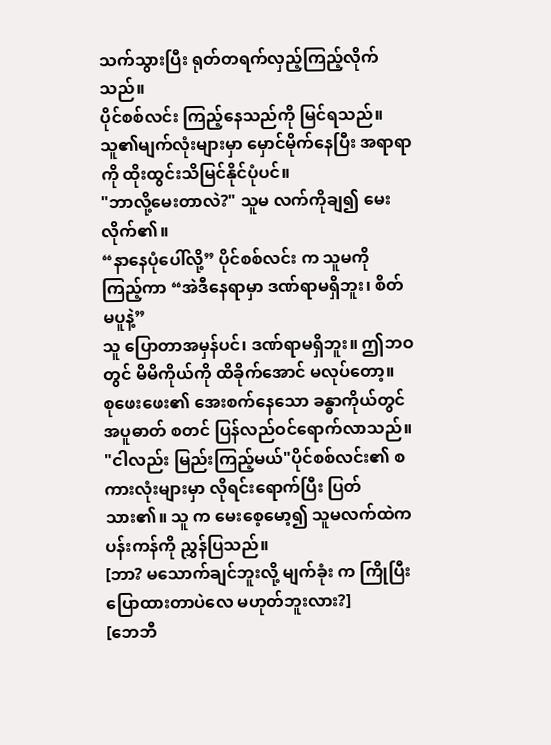သက်သွားပြီး ရုတ်တရက်လှည့်ကြည့်လိုက်သည်။
ပိုင်စစ်လင်း ကြည့်နေသည်ကို မြင်ရသည်။ သူ၏မျက်လုံးများမှာ မှောင်မိုက်နေပြီး အရာရာကို ထိုးထွင်းသိမြင်နိုင်ပုံပင်။
"ဘာလို့မေးတာလဲ?" သူမ လက်ကိုချ၍ မေးလိုက်၏။
“နာနေပုံပေါ်လို့” ပိုင်စစ်လင်း က သူမကို ကြည့်ကာ “အဲဒီနေရာမှာ ဒဏ်ရာမရှိဘူး၊ စိတ်မပူနဲ့”
သူ ပြောတာအမှန်ပင်၊ ဒဏ်ရာမရှိဘူး။ ဤဘဝတွင် မိမိကိုယ်ကို ထိခိုက်အောင် မလုပ်တော့။
စုဖေးဖေး၏ အေးစက်နေသော ခန္ဓာကိုယ်တွင် အပူဓာတ် စတင် ပြန်လည်ဝင်ရောက်လာသည်။
"ငါလည်း မြည်းကြည့်မယ်"ပိုင်စစ်လင်း၏ စကားလုံးများမှာ လိုရင်းရောက်ပြီး ပြတ်သား၏။ သူ က မေးစေ့မော့၍ သူမလက်ထဲက ပန်းကန်ကို ညွှန်ပြသည်။
[ဘာ? မသောက်ချင်ဘူးလို့ မျက်ခုံး က ကြိုပြီး ပြောထားတာပဲလေ မဟုတ်ဘူးလား?]
[ဘေဘီ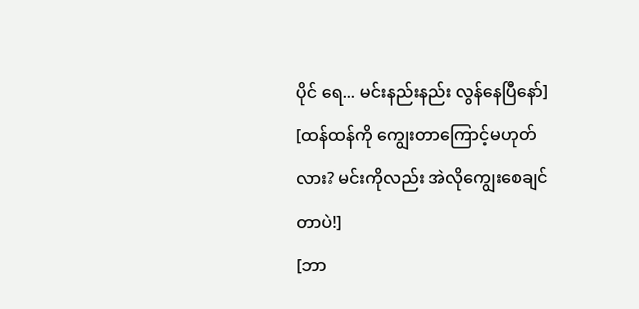ပိုင် ရေ... မင်းနည်းနည်း လွန်နေပြီနော်]
[ထန်ထန်ကို ကျွေးတာကြောင့်မဟုတ်လား? မင်းကိုလည်း အဲလိုကျွေးစေချင်တာပဲ!]
[ဘာ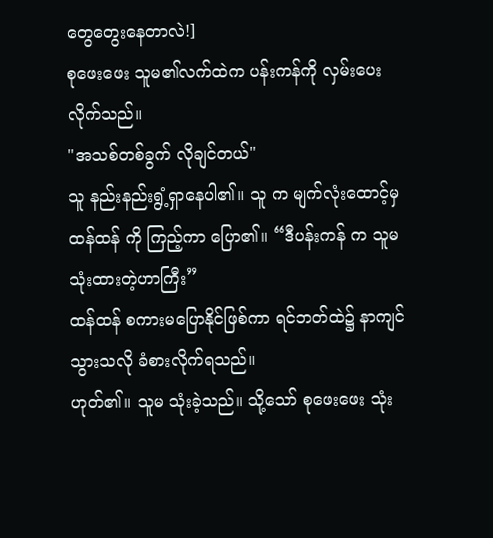တွေတွေးနေတာလဲ!]
စုဖေးဖေး သူမ၏လက်ထဲက ပန်းကန်ကို လှမ်းပေးလိုက်သည်။
"အသစ်တစ်ခွက် လိုချင်တယ်"
သူ နည်းနည်းရွံ့ရှာနေပါ၏။ သူ က မျက်လုံးထောင့်မှ ထန်ထန် ကို ကြည့်ကာ ပြော၏။ “ဒီပန်းကန် က သူမ သုံးထားတဲ့ဟာကြီး”
ထန်ထန် စကားမပြောနိုင်ဖြစ်ကာ ရင်ဘတ်ထဲ၌ နာကျင်သွားသလို ခံစားလိုက်ရသည်။
ဟုတ်၏။ သူမ သုံးခဲ့သည်။ သို့သော် စုဖေးဖေး သုံး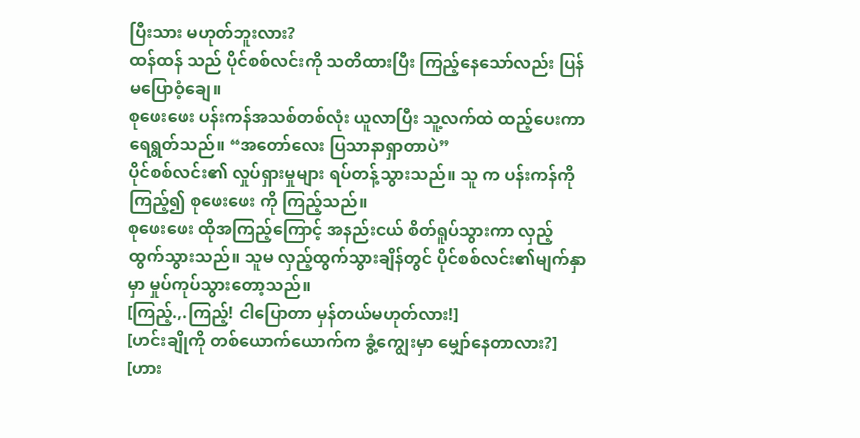ပြီးသား မဟုတ်ဘူးလား?
ထန်ထန် သည် ပိုင်စစ်လင်းကို သတိထားပြီး ကြည့်နေသော်လည်း ပြန်မပြောဝံ့ချေ။
စုဖေးဖေး ပန်းကန်အသစ်တစ်လုံး ယူလာပြီး သူ့လက်ထဲ ထည့်ပေးကာ ရေရွတ်သည်။ “အတော်လေး ပြသာနာရှာတာပဲ”
ပိုင်စစ်လင်း၏ လှုပ်ရှားမှုများ ရပ်တန့်သွားသည်။ သူ က ပန်းကန်ကို ကြည့်၍ စုဖေးဖေး ကို ကြည့်သည်။
စုဖေးဖေး ထိုအကြည့်ကြောင့် အနည်းငယ် စိတ်ရူပ်သွားကာ လှည့်ထွက်သွားသည်။ သူမ လှည့်ထွက်သွားချိန်တွင် ပိုင်စစ်လင်း၏မျက်နှာမှာ မှုပ်ကုပ်သွားတော့သည်။
[ကြည့်.,.ကြည့်! ငါပြောတာ မှန်တယ်မဟုတ်လား!]
[ဟင်းချိုကို တစ်ယောက်ယောက်က ခွံ့ကျွေးမှာ မျှော်နေတာလား?]
[ဟား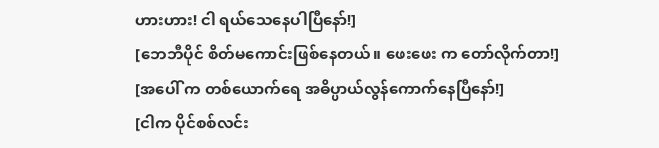ဟားဟား! ငါ ရယ်သေနေပါပြီနော်!]
[ဘေဘီပိုင် စိတ်မကောင်းဖြစ်နေတယ်။ ဖေးဖေး က တော်လိုက်တာ!]
[အပေါ် က တစ်ယောက်ရေ အဓိပ္ပာယ်လွန်ကောက်နေပြီနော်!]
[ငါက ပိုင်စစ်လင်း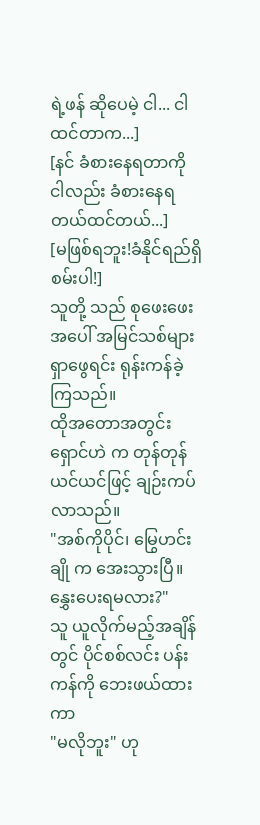ရဲ့ဖန် ဆိုပေမဲ့ ငါ... ငါထင်တာက...]
[နင် ခံစားနေရတာကို ငါလည်း ခံစားနေရတယ်ထင်တယ်...]
[မဖြစ်ရဘူး!ခံနိုင်ရည်ရှိစမ်းပါ!]
သူတို့ သည် စုဖေးဖေးအပေါ် အမြင်သစ်များ ရှာဖွေရင်း ရုန်းကန်ခဲ့ကြသည်။
ထိုအတောအတွင်း ရှောင်ဟဲ က တုန်တုန်ယင်ယင်ဖြင့် ချဉ်းကပ်လာသည်။
"အစ်ကိုပိုင်၊ မြွေဟင်းချို က အေးသွားပြီ။ နွှေးပေးရမလား?"
သူ ယူလိုက်မည့်အချိန်တွင် ပိုင်စစ်လင်း ပန်းကန်ကို ဘေးဖယ်ထားကာ
"မလိုဘူး" ဟု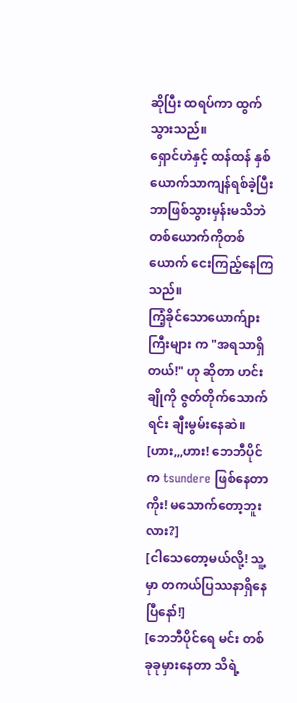ဆိုပြီး ထရပ်ကာ ထွက်သွားသည်။
ရှောင်ဟဲနှင့် ထန်ထန် နှစ်ယောက်သာကျန်ရစ်ခဲ့ပြီး ဘာဖြစ်သွားမှန်းမသိဘဲ တစ်ယောက်ကိုတစ်ယောက် ငေးကြည့်နေကြသည်။
ကြံ့ခိုင်သောယောက်ျားကြီးများ က "အရသာရှိတယ်!" ဟု ဆိုတာ ဟင်းချိုကို ဇွတ်တိုက်သောက်ရင်း ချီးမွမ်းနေဆဲ။
[ဟား,,,ဟား! ဘေဘီပိုင် က tsundere ဖြစ်နေတာကိုး! မသောက်တော့ဘူးလား?]
[ငါသေတော့မယ်လို့! သူ့မှာ တကယ်ပြဿနာရှိနေပြီနော်!]
[ဘေဘီပိုင်ရေ မင်း တစ်ခုခုမှားနေတာ သိရဲ့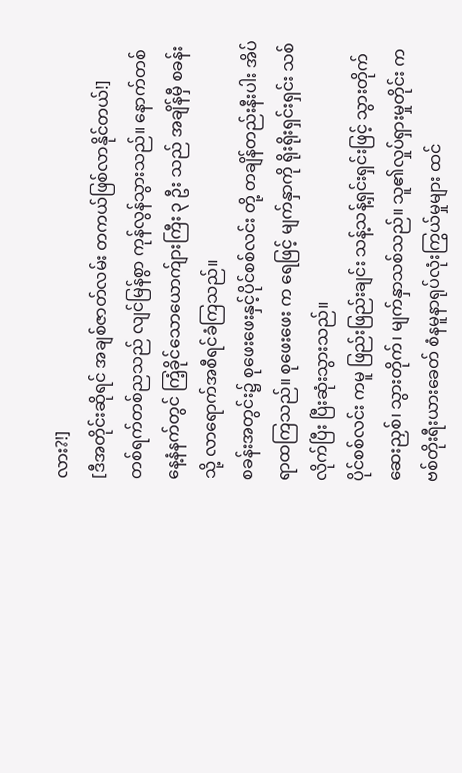လား?!]
[ဒီအတိုင်းဆိုရင် အချစ်ဇာတ်လမ်း တကယ်ဖြစ်လာနိုင်တယ်!]
တစ်ရက်တစ်ညသည် လျင်မြန်စွာ ကုန်လွန်သွားသည်။ နောက်တစ်နေ့နံနက်တွင် ကြံ့ခိုင်သောယောက်ျားကြီး ၃ ဦး သည် အချိန်မှီ စခန်းသို့ လာရောက်အစီရင်ခံကြသည်။
စခန်းအတွင်း၌ စုဖေးဖေးနှင့်ပိုင်စစ်လင်း တို့ တချိန်တည်းနီးပါး အိပ်ရာထကြသည်။ စုဖေးဖေး က ရေဖြင့် မျက်နှာကို ရိုးရိုးရှင်းရှင်း သစ်လိုက်ပြီး ပြီးဆုံးသွားသည်။
ပိုင်စစ်လင်း ကမူ ဖြည်းဖြည်းချင်း သန့်သန့်ရှင်းရှင်းဖြင့် သွားတိုက်ဆေးညှစ်၊ သွားတိုက်၊ မျက်နှာသစ်သည်။ သူ၏လှုပ်ရှားမှုတိုင်း က ဗစ်တိုးရီးယားခေတ် စံနမူနာရုပ်လုံးကြွယ်မှုများ ထင်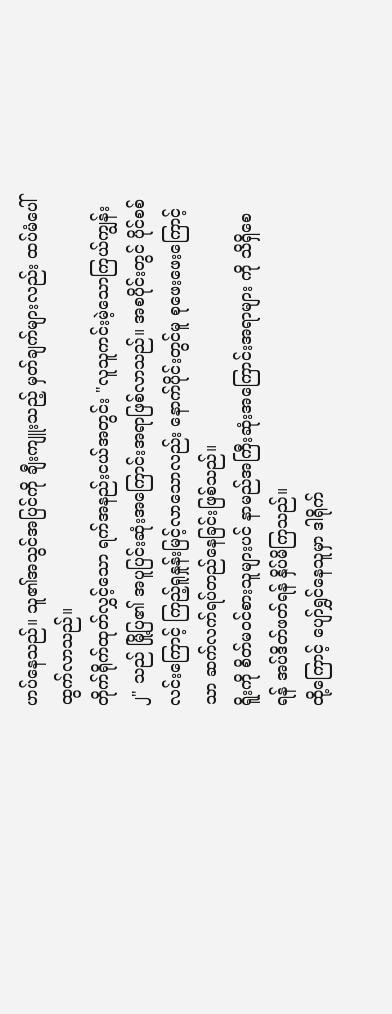ဟပ်နေသည်။ သူ၏အသွင်အပြင်ကို ချီးကျူးသည့် မှတ်ချက်များလည်း ထပ်မံပေါ်ထွက်လာသည်။
တိုက်ရိုက်ထုတ်လွှင့်သော ရက်အနည်းငယ်အတွင်း "လူသူကင်းမဲ့သောကြယ်ကျွန်း ၂" သည် မြို့ပြ၏ အပူပြင်းဆုံးအကြောင်းအရာဖြစ်လာသည်။ အစပိုင်းတွင် ပိုင်စစ်လင်းကြောင့် ကြည့်ရူနှုန်းမြင့်လာသောလည်း နောက်ပိုင်းတွင်မူ စုဖေးဖေးကြောင့်သာ ဆက်လက်ရပ်တည်နေခြင်းဖြစ်သည်။
ရိူးကို စိတ်မဝင်စားသူများပင် နာမည်အကြီးဆုံးအကြောင်းအရာများ ကို သိရှိစေရန် အပ်ဒိတ်ဖတ်ရန် နှိပ်မိကြသည်။
ထို့ကြောင့် ပျော်ရွှင်နေသူမှာ ဒါရိုက်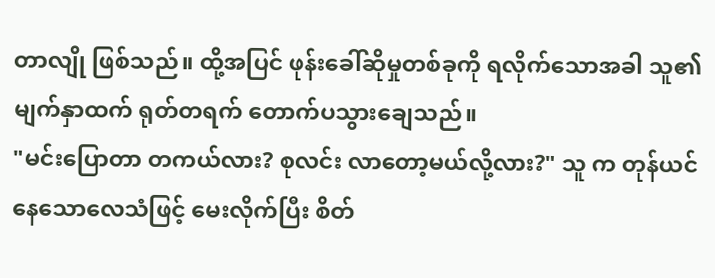တာလျို ဖြစ်သည်။ ထို့အပြင် ဖုန်းခေါ်ဆိုမှုတစ်ခုကို ရလိုက်သောအခါ သူ၏မျက်နှာထက် ရုတ်တရက် တောက်ပသွားချေသည်။
"မင်းပြောတာ တကယ်လား? စုလင်း လာတော့မယ်လို့လား?" သူ က တုန်ယင်နေသောလေသံဖြင့် မေးလိုက်ပြီး စိတ်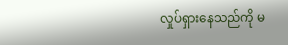လှုပ်ရှားနေသည်ကို မ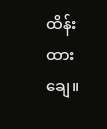ထိန်းထားချေ။